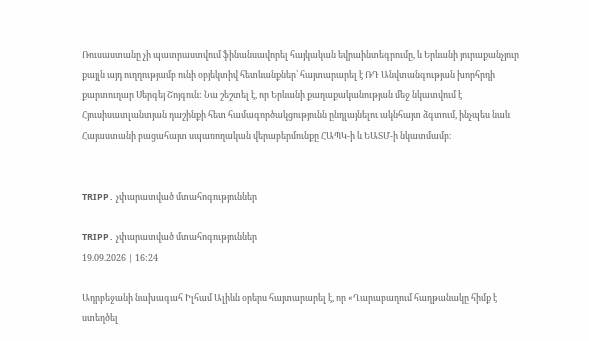Ռուսաստանը չի պատրաստվում ֆինանսավորել հայկական եվրաինտեգրումը, և Երևանի յուրաքանչյուր քայլն այդ ուղղությամբ ունի օբյեկտիվ հետևանքներ՝ հայտարարել է ՌԴ Անվտանգության խորհրդի քարտուղար Սերգեյ Շոյգուն: Նա շեշտել է, որ Երևանի քաղաքականության մեջ նկատվում է Հյուսիսատլանտյան դաշինքի հետ համագործակցությունն ընդլայնելու ակնհայտ ձգտում, ինչպես նաև Հայաստանի բացահայտ սպառողական վերաբերմունքը ՀԱՊԿ-ի և ԵԱՏՄ-ի նկատմամբ։


TRIPP․ չփարատված մտահոգություններ

TRIPP․ չփարատված մտահոգություններ
19.09.2026 | 16:24

Ադրբեջանի նախագահ Իլհամ Ալիևն օրերս հայտարարել է, որ «Ղարաբաղում հաղթանակը հիմք է ստեղծել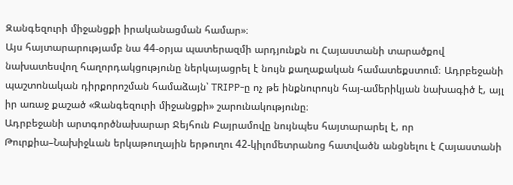Զանգեզուրի միջանցքի իրականացման համար»։
Այս հայտարարությամբ նա 44-օրյա պատերազմի արդյունքն ու Հայաստանի տարածքով նախատեսվող հաղորդակցությունը ներկայացրել է նույն քաղաքական համատեքստում։ Ադրբեջանի պաշտոնական դիրքորոշման համաձայն՝ TRIPP-ը ոչ թե ինքնուրույն հայ-ամերիկյան նախագիծ է, այլ իր առաջ քաշած «Զանգեզուրի միջանցքի» շարունակությունը։
Ադրբեջանի արտգործնախարար Ջեյհուն Բայրամովը նույնպես հայտարարել է, որ Թուրքիա–Նախիջևան երկաթուղային երթուղու 42-կիլոմետրանոց հատվածն անցնելու է Հայաստանի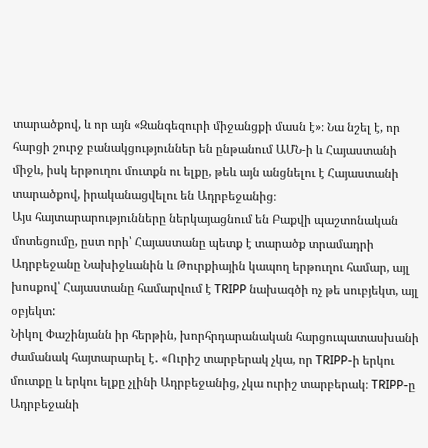տարածքով, և որ այն «Զանգեզուրի միջանցքի մասն է»։ Նա նշել է, որ հարցի շուրջ բանակցություններ են ընթանում ԱՄՆ-ի և Հայաստանի միջև, իսկ երթուղու մուտքն ու ելքը, թեև այն անցնելու է Հայաստանի տարածքով, իրականացվելու են Ադրբեջանից։
Այս հայտարարությունները ներկայացնում են Բաքվի պաշտոնական մոտեցումը, ըստ որի՝ Հայաստանը պետք է տարածք տրամադրի Ադրբեջանը Նախիջևանին և Թուրքիային կապող երթուղու համար, այլ խոսքով՝ Հայաստանը համարվում է TRIPP նախագծի ոչ թե սուբյեկտ, այլ օբյեկտ:
Նիկոլ Փաշինյանն իր հերթին, խորհրդարանական հարցուպատասխանի ժամանակ հայտարարել է․ «Ուրիշ տարբերակ չկա, որ TRIPP-ի երկու մուտքը և երկու ելքը չլինի Ադրբեջանից, չկա ուրիշ տարբերակ։ TRIPP-ը Ադրբեջանի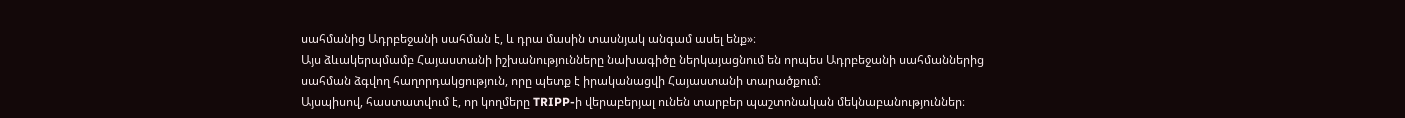սահմանից Ադրբեջանի սահման է, և դրա մասին տասնյակ անգամ ասել ենք»։
Այս ձևակերպմամբ Հայաստանի իշխանությունները նախագիծը ներկայացնում են որպես Ադրբեջանի սահմաններից սահման ձգվող հաղորդակցություն, որը պետք է իրականացվի Հայաստանի տարածքում։
Այսպիսով, հաստատվում է, որ կողմերը TRIPP-ի վերաբերյալ ունեն տարբեր պաշտոնական մեկնաբանություններ։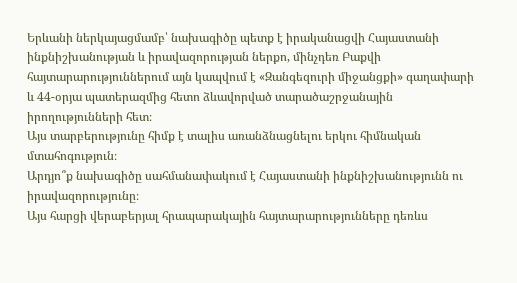Երևանի ներկայացմամբ՝ նախագիծը պետք է իրականացվի Հայաստանի ինքնիշխանության և իրավազորության ներքո, մինչդեռ Բաքվի հայտարարություններում այն կապվում է «Զանգեզուրի միջանցքի» գաղափարի և 44-օրյա պատերազմից հետո ձևավորված տարածաշրջանային իրողությունների հետ։
Այս տարբերությունը հիմք է տալիս առանձնացնելու երկու հիմնական մտահոգություն։
Արդյո՞ք նախագիծը սահմանափակում է Հայաստանի ինքնիշխանությունն ու իրավազորությունը։
Այս հարցի վերաբերյալ հրապարակային հայտարարությունները դեռևս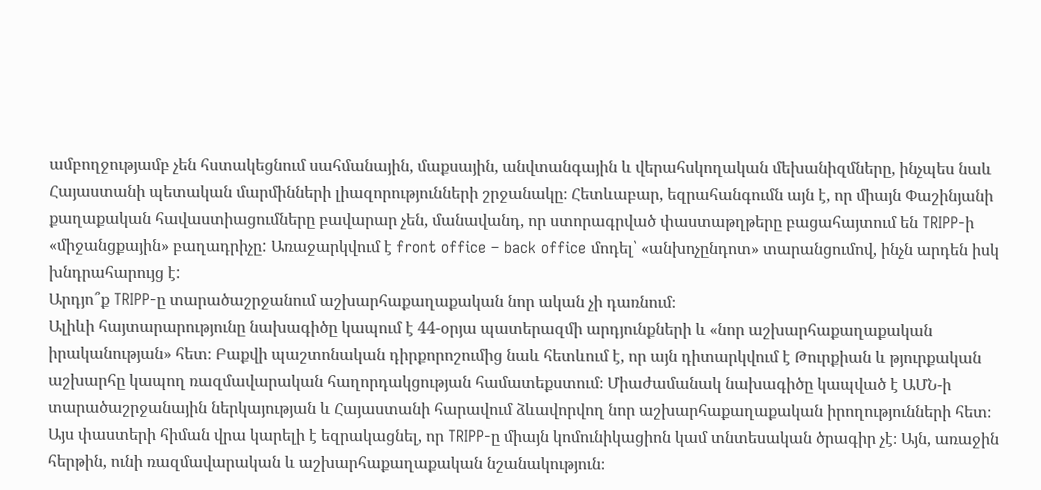ամբողջությամբ չեն հստակեցնում սահմանային, մաքսային, անվտանգային և վերահսկողական մեխանիզմները, ինչպես նաև Հայաստանի պետական մարմինների լիազորությունների շրջանակը։ Հետևաբար, եզրահանգումն այն է, որ միայն Փաշինյանի քաղաքական հավաստիացումները բավարար չեն, մանավանդ, որ ստորագրված փաստաթղթերը բացահայտում են TRIPP-ի «միջանցքային» բաղադրիչը: Առաջարկվում է front office – back office մոդել՝ «անխոչընդոտ» տարանցումով, ինչն արդեն իսկ խնդրահարույց է:
Արդյո՞ք TRIPP-ը տարածաշրջանում աշխարհաքաղաքական նոր ական չի դառնում։
Ալիևի հայտարարությունը նախագիծը կապում է 44-օրյա պատերազմի արդյունքների և «նոր աշխարհաքաղաքական իրականության» հետ։ Բաքվի պաշտոնական դիրքորոշումից նաև հետևում է, որ այն դիտարկվում է Թուրքիան և թյուրքական աշխարհը կապող ռազմավարական հաղորդակցության համատեքստում։ Միաժամանակ նախագիծը կապված է ԱՄՆ-ի տարածաշրջանային ներկայության և Հայաստանի հարավում ձևավորվող նոր աշխարհաքաղաքական իրողությունների հետ։
Այս փաստերի հիման վրա կարելի է եզրակացնել, որ TRIPP-ը միայն կոմունիկացիոն կամ տնտեսական ծրագիր չէ։ Այն, առաջին հերթին, ունի ռազմավարական և աշխարհաքաղաքական նշանակություն։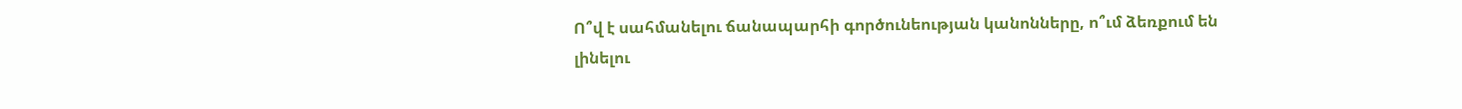Ո՞վ է սահմանելու ճանապարհի գործունեության կանոնները, ո՞ւմ ձեռքում են լինելու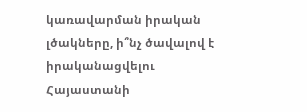կառավարման իրական լծակները, ի՞նչ ծավալով է իրականացվելու Հայաստանի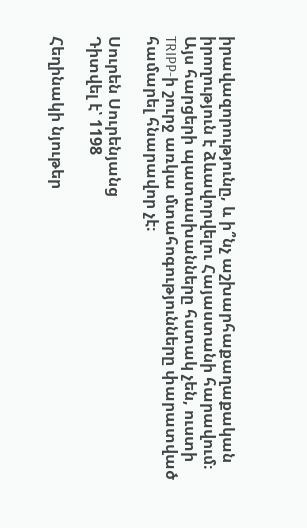իրավազորությունը, և ի՞նչ աշխարհաքաղաքական իրողություն է ձևավորվելու Հայաստանի հարավում։
Այս հարցերի պատասխանները հստակ չեն, ուստի TRIPP-ի շուրջ առկա մտահոգությունները փարատված համարել հնարավոր չէ։

Սուրեն Սուրենյանց
Դիտվել է՝ 1198

Հեղինակի նյութեր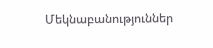Մեկնաբանություններ